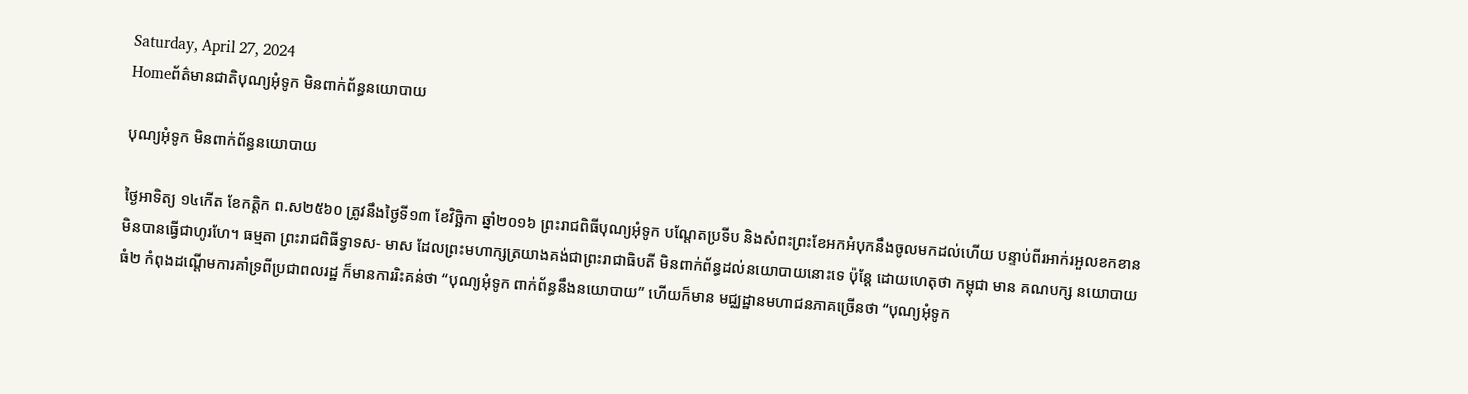Saturday, April 27, 2024
Homeព័ត៌មានជាតិបុណ្យអុំទូក មិនពាក់ព័ន្ធនយោបាយ

បុណ្យអុំទូក មិនពាក់ព័ន្ធនយោបាយ

ថ្ងៃអាទិត្យ ១៤កើត ខែកត្តិក ព.ស២៥៦០ ត្រូវនឹងថ្ងៃទី១៣ ខែវិច្ឆិកា ឆ្នាំ២០១៦ ព្រះរាជពិធីបុណ្យអុំទូក បណ្តែតប្រទីប និងសំពះព្រះខែអកអំបុកនឹងចូលមកដល់ហើយ បន្ទាប់ពីរអាក់រអួលខកខានមិនបានធ្វើជាហូរហែ។ ធម្មតា ព្រះរាជពិធីទ្វាទស- មាស ដែលព្រះមហាក្សត្រយាងគង់ជាព្រះរាជាធិបតី មិនពាក់ព័ន្ធដល់នយោបាយនោះទេ ប៉ុន្តែ ដោយហេតុថា កម្ពុជា មាន គណបក្ស នយោបាយធំ២ កំពុងដណ្តើមការគាំទ្រពីប្រជាពលរដ្ឋ ក៏មានការរិះគន់ថា “បុណ្យអុំទូក ពាក់ព័ន្ធនឹងនយោបាយ” ហើយក៏មាន មជ្ឈដ្ឋានមហាជនភាគច្រើនថា “បុណ្យអុំទូក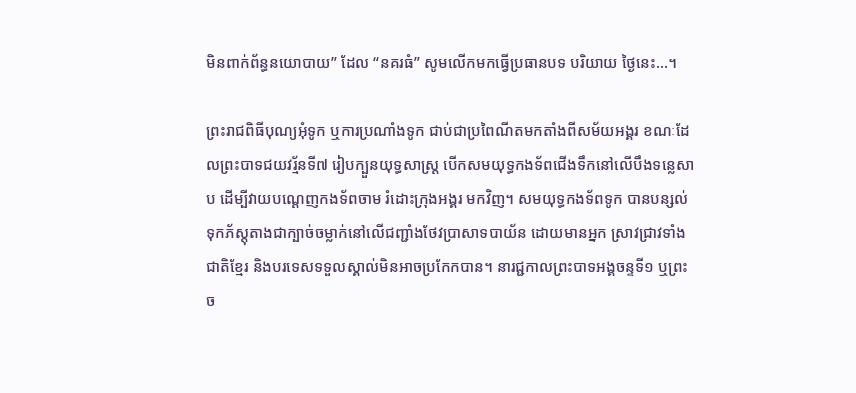មិនពាក់ព័ន្ធនយោបាយ” ដែល “នគរធំ” សូមលើកមកធ្វើប្រធានបទ បរិយាយ ថ្ងៃនេះ…។

ព្រះរាជពិធីបុណ្យអុំទូក ឬការប្រណាំងទូក ជាប់ជាប្រពៃណីតមកតាំងពីសម័យអង្គរ ខណៈដែលព្រះបាទជយវរ្ម័នទី៧ រៀបក្បួនយុទ្ធសាស្ត្រ បើកសមយុទ្ធកងទ័ពជើងទឹកនៅលើបឹងទន្លេសាប ដើម្បីវាយបណ្តេញកងទ័ពចាម រំដោះក្រុងអង្គរ មកវិញ។ សមយុទ្ធកងទ័ពទូក បានបន្សល់ទុកភ័ស្តុតាងជាក្បាច់ចម្លាក់នៅលើជញ្ជាំងថែវប្រាសាទបាយ័ន ដោយមានអ្នក ស្រាវជ្រាវទាំងជាតិខ្មែរ និងបរទេសទទួលស្គាល់មិនអាចប្រកែកបាន។ នារជ្ជកាលព្រះបាទអង្គចន្ទទី១ ឬព្រះច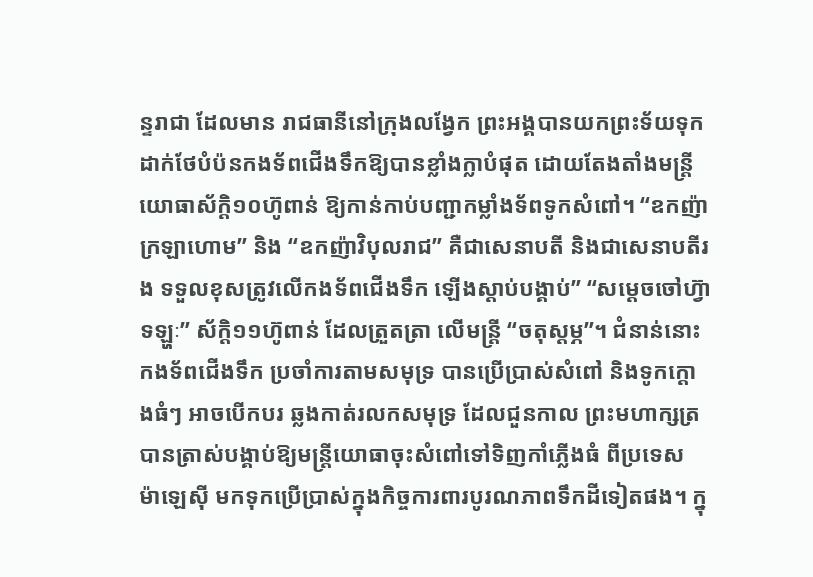ន្ទរាជា ដែលមាន រាជធានីនៅក្រុងលង្វែក ព្រះអង្គបានយកព្រះទ័យទុកដាក់ថែបំប៉នកងទ័ពជើងទឹកឱ្យបានខ្លាំងក្លាបំផុត ដោយតែងតាំងមន្ត្រី យោធាស័ក្តិ១០ហ៊ូពាន់ ឱ្យកាន់កាប់បញ្ជាកម្លាំងទ័ពទូកសំពៅ។ “ឧកញ៉ាក្រឡាហោម” និង “ឧកញ៉ាវិបុលរាជ” គឺជាសេនាបតី និងជាសេនាបតីរង ទទួលខុសត្រូវលើកងទ័ពជើងទឹក ឡើងស្តាប់បង្គាប់” “សម្តេចចៅហ៊្វាទឡ្ហៈ” ស័ក្តិ១១ហ៊ូពាន់ ដែលត្រួតត្រា លើមន្ត្រី “ចតុស្តម្ភ”។ ជំនាន់នោះ កងទ័ពជើងទឹក ប្រចាំការតាមសមុទ្រ បានប្រើប្រាស់សំពៅ និងទូកក្តោងធំៗ អាចបើកបរ ឆ្លងកាត់រលកសមុទ្រ ដែលជួនកាល ព្រះមហាក្សត្របានត្រាស់បង្គាប់ឱ្យមន្ត្រីយោធាចុះសំពៅទៅទិញកាំភ្លើងធំ ពីប្រទេស ម៉ាឡេស៊ី មកទុកប្រើប្រាស់ក្នុងកិច្ចការពារបូរណភាពទឹកដីទៀតផង។ ក្នុ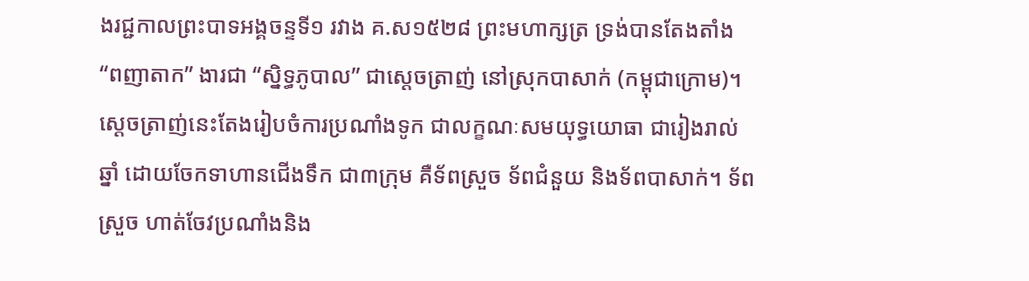ងរជ្ជកាលព្រះបាទអង្គចន្ទទី១ រវាង គ.ស១៥២៨ ព្រះមហាក្សត្រ ទ្រង់បានតែងតាំង “ពញាតាក” ងារជា “ស្និទ្ធភូបាល” ជាស្តេចត្រាញ់ នៅស្រុកបាសាក់ (កម្ពុជាក្រោម)។ ស្តេចត្រាញ់នេះតែងរៀបចំការប្រណាំងទូក ជាលក្ខណៈសមយុទ្ធយោធា ជារៀងរាល់ឆ្នាំ ដោយចែកទាហានជើងទឹក ជា៣ក្រុម គឺទ័ពស្រួច ទ័ពជំនួយ និងទ័ពបាសាក់។ ទ័ពស្រួច ហាត់ចែវប្រណាំងនិង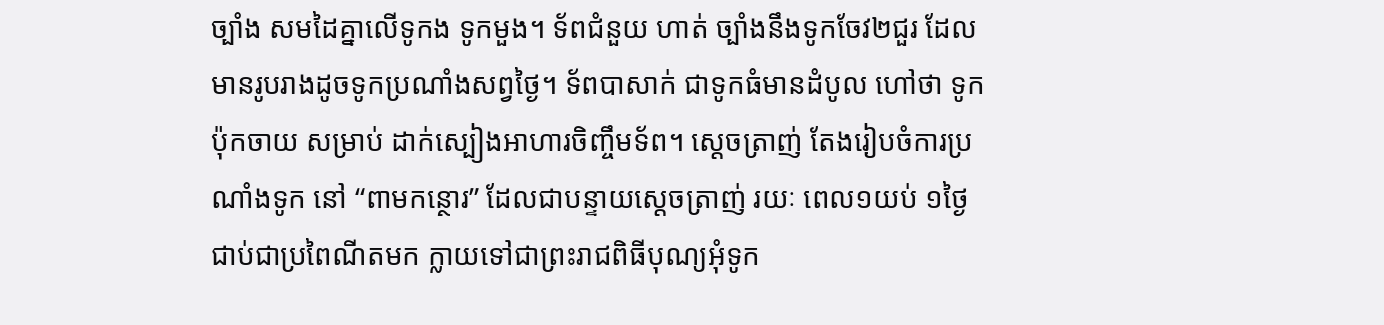ច្បាំង សមដៃគ្នាលើទូកង ទូកមួង។ ទ័ពជំនួយ ហាត់ ច្បាំងនឹងទូកចែវ២ជួរ ដែលមានរូបរាងដូចទូកប្រណាំងសព្វថ្ងៃ។ ទ័ពបាសាក់ ជាទូកធំមានដំបូល ហៅថា ទូកប៉ុកចាយ សម្រាប់ ដាក់ស្បៀងអាហារចិញ្ចឹមទ័ព។ ស្តេចត្រាញ់ តែងរៀបចំការប្រណាំងទូក នៅ “ពាមកន្ថោរ” ដែលជាបន្ទាយស្តេចត្រាញ់ រយៈ ពេល១យប់ ១ថ្ងៃ ជាប់ជាប្រពៃណីតមក ក្លាយទៅជាព្រះរាជពិធីបុណ្យអុំទូក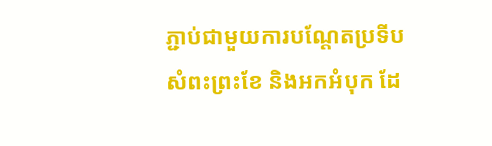ភ្ជាប់ជាមួយការបណ្តែតប្រទីប  សំពះព្រះខែ និងអកអំបុក ដែ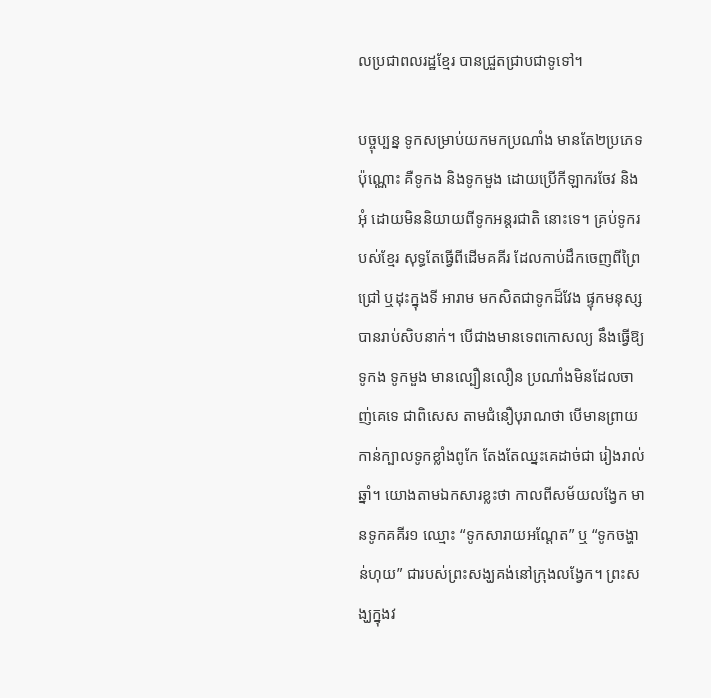លប្រជាពលរដ្ឋខ្មែរ បានជ្រួតជ្រាបជាទូទៅ។

បច្ចុប្បន្ន ទូកសម្រាប់យកមកប្រណាំង មានតែ២ប្រភេទប៉ុណ្ណោះ គឺទូកង និងទូកមួង ដោយប្រើកីឡាករចែវ និងអុំ ដោយមិននិយាយពីទូកអន្តរជាតិ នោះទេ។ គ្រប់ទូករបស់ខ្មែរ សុទ្ធតែធ្វើពីដើមគគីរ ដែលកាប់ដឹកចេញពីព្រៃជ្រៅ ឬដុះក្នុងទី អារាម មកសិតជាទូកដ៏វែង ផ្ទុកមនុស្សបានរាប់សិបនាក់។ បើជាងមានទេពកោសល្យ នឹងធ្វើឱ្យទូកង ទូកមួង មានល្បឿនលឿន ប្រណាំងមិនដែលចាញ់គេទេ ជាពិសេស តាមជំនឿបុរាណថា បើមានព្រាយកាន់ក្បាលទូកខ្លាំងពូកែ តែងតែឈ្នះគេដាច់ជា រៀងរាល់ឆ្នាំ។ យោងតាមឯកសារខ្លះថា កាលពីសម័យលង្វែក មានទូកគគីរ១ ឈ្មោះ “ទូកសារាយអណ្តែត” ឬ “ទូកចង្ហាន់ហុយ” ជារបស់ព្រះសង្ឃគង់នៅក្រុងលង្វែក។ ព្រះសង្ឃក្នុងវ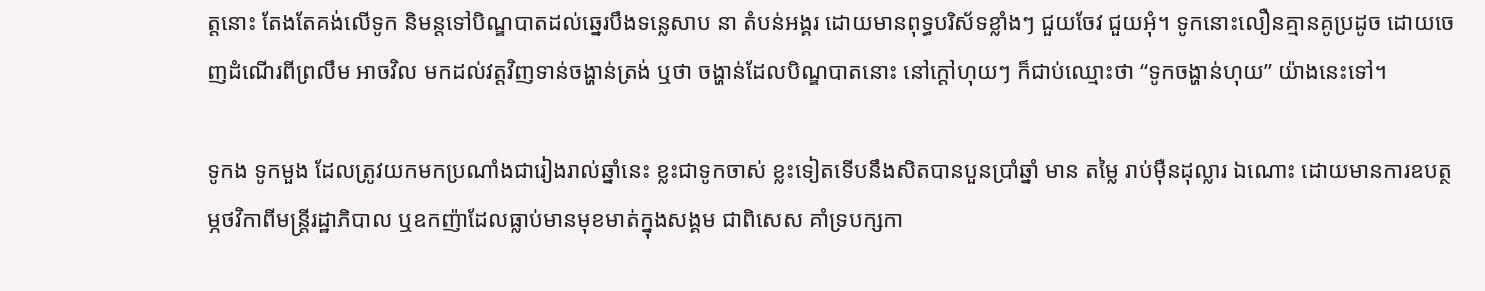ត្តនោះ តែងតែគង់លើទូក និមន្តទៅបិណ្ឌបាតដល់ឆ្នេរបឹងទន្លេសាប នា តំបន់អង្គរ ដោយមានពុទ្ធបរិស័ទខ្លាំងៗ ជួយចែវ ជួយអុំ។ ទូកនោះលឿនគ្មានគូប្រដូច ដោយចេញដំណើរពីព្រលឹម អាចវិល មកដល់វត្តវិញទាន់ចង្ហាន់ត្រង់ ឬថា ចង្ហាន់ដែលបិណ្ឌបាតនោះ នៅក្តៅហុយៗ ក៏ជាប់ឈ្មោះថា “ទូកចង្ហាន់ហុយ” យ៉ាងនេះទៅ។

ទូកង ទូកមួង ដែលត្រូវយកមកប្រណាំងជារៀងរាល់ឆ្នាំនេះ ខ្លះជាទូកចាស់ ខ្លះទៀតទើបនឹងសិតបានបួនប្រាំឆ្នាំ មាន តម្លៃ រាប់ម៉ឺនដុល្លារ ឯណោះ ដោយមានការឧបត្ថម្ភថវិកាពីមន្ត្រីរដ្ឋាភិបាល ឬឧកញ៉ាដែលធ្លាប់មានមុខមាត់ក្នុងសង្គម ជាពិសេស គាំទ្របក្សកា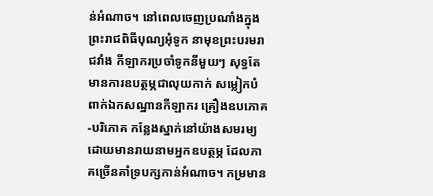ន់អំណាច។ នៅពេលចេញប្រណាំងក្នុងព្រះរាជពិធីបុណ្យអុំទូក នាមុខព្រះបរមរាជវាំង កីឡាករប្រចាំទូកនីមួយៗ សុទ្ធតែមានការឧបត្ថម្ភជាលុយកាក់ សម្លៀកបំពាក់ឯកសណ្ឋានកីឡាករ គ្រឿងឧបភោគ-បរិភោគ កន្លែងស្នាក់នៅយ៉ាងសមរម្យ ដោយមានរាយនាមអ្នកឧបត្ថម្ភ ដែលភាគច្រើនគាំទ្របក្សកាន់អំណាច។ កម្រមាន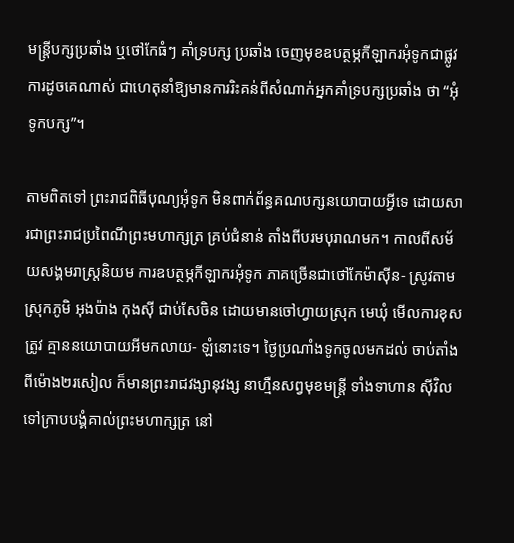មន្ត្រីបក្សប្រឆាំង ឬថៅកែធំៗ គាំទ្របក្ស ប្រឆាំង ចេញមុខឧបត្ថម្ភកីឡាករអុំទូកជាផ្លូវការដូចគេណាស់ ជាហេតុនាំឱ្យមានការរិះគន់ពីសំណាក់អ្នកគាំទ្របក្សប្រឆាំង ថា “អុំទូកបក្ស”។

តាមពិតទៅ ព្រះរាជពិធីបុណ្យអុំទូក មិនពាក់ព័ន្ធគណបក្សនយោបាយអ្វីទេ ដោយសារជាព្រះរាជប្រពៃណីព្រះមហាក្សត្រ គ្រប់ជំនាន់ តាំងពីបរមបុរាណមក។ កាលពីសម័យសង្គមរាស្ត្រនិយម ការឧបត្ថម្ភកីឡាករអុំទូក ភាគច្រើនជាថៅកែម៉ាស៊ីន- ស្រូវតាមស្រុកភូមិ អុងប៉ាង កុងស៊ី ជាប់សែចិន ដោយមានចៅហ្វាយស្រុក មេឃុំ មើលការខុសត្រូវ គ្មាននយោបាយអីមកលាយ- ឡំនោះទេ។ ថ្ងៃប្រណាំងទូកចូលមកដល់ ចាប់តាំងពីម៉ោង២រសៀល ក៏មានព្រះរាជវង្សានុវង្ស នាហ្មឺនសព្វមុខមន្ត្រី ទាំងទាហាន ស៊ីវិល ទៅក្រាបបង្គំគាល់ព្រះមហាក្សត្រ នៅ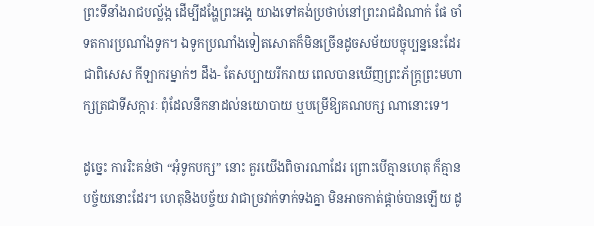ព្រះទីនាំងរាជបល្ល័ង្ក ដើម្បីដង្ហែព្រះអង្គ យាងទៅគង់ប្រថាប់នៅព្រះរាជដំណាក់ ផែ ចាំទតការប្រណាំងទូក។ ឯទូកប្រណាំងទៀតសោតក៏មិនច្រើនដូចសម័យបច្ចុប្បន្ននេះដែរ ជាពិសេស កីឡាករម្នាក់ៗ ដឹង- តែសប្បាយរីករាយ ពេលបានឃើញព្រះភ័ក្ត្រព្រះមហាក្សត្រជាទីសក្ការៈ ពុំដែលនឹកនាដល់នយោបាយ ឬបម្រើឱ្យគណបក្ស ណានោះទេ។

ដូច្នេះ ការរិះគន់ថា “អុំទូកបក្ស” នោះ គួរយើងពិចារណាដែរ ព្រោះបើគ្មានហេតុ ក៏គ្មានបច្ច័យនោះដែរ។ ហេតុនិងបច្ច័យ វាជាច្រវាក់ទាក់ទងគ្នា មិនអាចកាត់ផ្តាច់បានឡើយ ដូ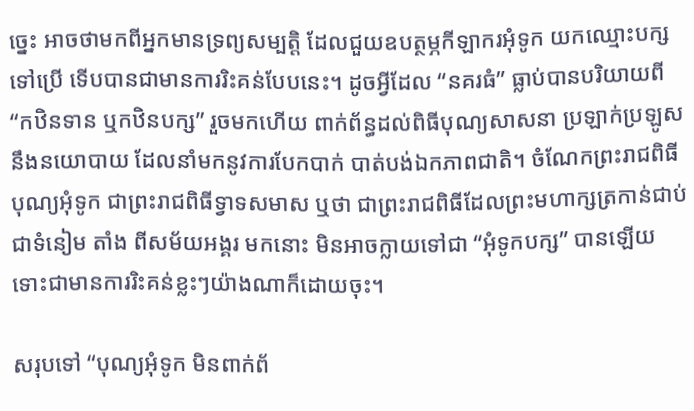ច្នេះ អាចថាមកពីអ្នកមានទ្រព្យសម្បត្តិ ដែលជួយឧបត្ថម្ភកីឡាករអុំទូក យកឈ្មោះបក្សទៅប្រើ ទើបបានជាមានការរិះគន់បែបនេះ។ ដូចអ្វីដែល “នគរធំ” ធ្លាប់បានបរិយាយពី “កឋិនទាន ឬកឋិនបក្ស” រួចមកហើយ ពាក់ព័ន្ធដល់ពិធីបុណ្យសាសនា ប្រឡាក់ប្រឡូសនឹងនយោបាយ ដែលនាំមកនូវការបែកបាក់ បាត់បង់ឯកភាពជាតិ។ ចំណែកព្រះរាជពិធីបុណ្យអុំទូក ជាព្រះរាជពិធីទ្វាទសមាស ឬថា ជាព្រះរាជពិធីដែលព្រះមហាក្សត្រកាន់ជាប់ជាទំនៀម តាំង ពីសម័យអង្គរ មកនោះ មិនអាចក្លាយទៅជា “អុំទូកបក្ស” បានឡើយ ទោះជាមានការរិះគន់ខ្លះៗយ៉ាងណាក៏ដោយចុះ។

សរុបទៅ “បុណ្យអុំទូក មិនពាក់ព័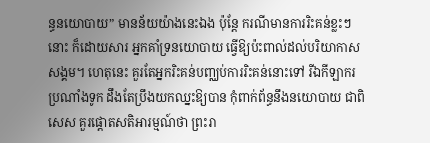ន្ធនយោបាយ” មានន័យយ៉ាងនេះឯង ប៉ុន្តែ ករណីមានការរិះគន់ខ្លះៗនោះ ក៏ដោយសារ អ្នកគាំទ្រនយោបាយ ធ្វើឱ្យប៉ះពាល់ដល់បរិយាកាសសង្គម។ ហេតុនេះ គួរតែអ្នករិះគន់បញ្ឈប់ការរិះគន់នោះទៅ រីឯកីឡាករ ប្រណាំងទូក ដឹងតែប្រឹងយកឈ្នះឱ្យបាន កុំពាក់ព័ន្ធនឹងនយោបាយ ជាពិសេស គួរផ្តោតសតិអារម្មណ៍ថា ព្រះរា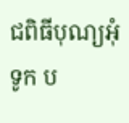ជពិធីបុណ្យអុំទូក ប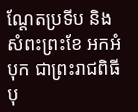ណ្តែតប្រទីប និងសំពះព្រះខែ អកអំបុក ជាព្រះរាជពិធីបុ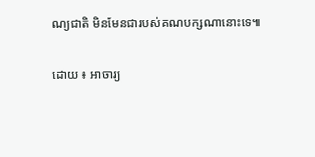ណ្យជាតិ មិនមែនជារបស់គណបក្សណានោះទេ៕

ដោយ ៖ អាចារ្យ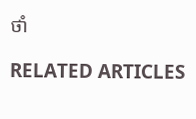ថាំ

RELATED ARTICLES